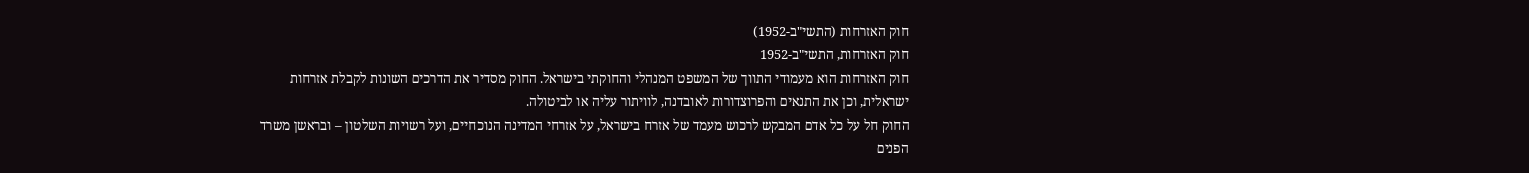חוק האזרחות (התשי"ב-1952)
חוק האזרחות, התשי"ב-1952
חוק האזרחות הוא מעמודי התווך של המשפט המנהלי והחוקתי בישראל. החוק מסדיר את הדרכים השונות לקבלת אזרחות ישראלית, וכן את התנאים והפרוצדורות לאובדנה, לוויתור עליה או לביטולה.
החוק חל על כל אדם המבקש לרכוש מעמד של אזרח בישראל, על אזרחי המדינה הנוכחיים, ועל רשויות השלטון – ובראשן משרד הפנים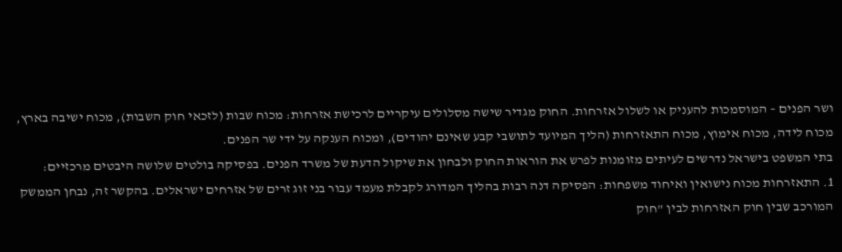ושר הפנים – המוסמכות להעניק או לשלול אזרחות. החוק מגדיר שישה מסלולים עיקריים לרכישת אזרחות: מכוח שבות (לזכאי חוק השבות), מכוח ישיבה בארץ, מכוח לידה, מכוח אימוץ, מכוח התאזרחות (הליך המיועד לתושבי קבע שאינם יהודים), ומכוח הענקה על ידי שר הפנים.
בתי המשפט בישראל נדרשים לעיתים מזומנות לפרש את הוראות החוק ולבחון את שיקול הדעת של משרד הפנים. בפסיקה בולטים שלושה היבטים מרכזיים:
1. התאזרחות מכוח נישואין ואיחוד משפחות: הפסיקה דנה רבות בהליך המדורג לקבלת מעמד עבור בני זוג זרים של אזרחים ישראלים. בהקשר זה, נבחן הממשק המורכב שבין חוק האזרחות לבין "חוק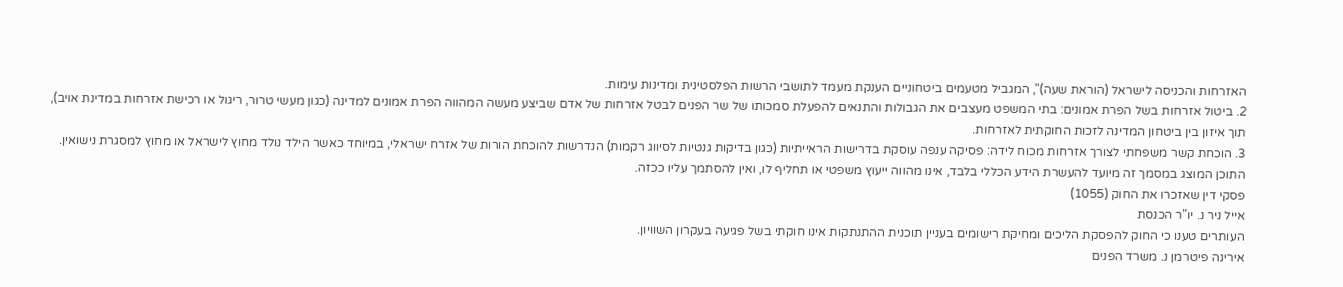האזרחות והכניסה לישראל (הוראת שעה)", המגביל מטעמים ביטחוניים הענקת מעמד לתושבי הרשות הפלסטינית ומדינות עימות.
2. ביטול אזרחות בשל הפרת אמונים: בתי המשפט מעצבים את הגבולות והתנאים להפעלת סמכותו של שר הפנים לבטל אזרחות של אדם שביצע מעשה המהווה הפרת אמונים למדינה (כגון מעשי טרור, ריגול או רכישת אזרחות במדינת אויב), תוך איזון בין ביטחון המדינה לזכות החוקתית לאזרחות.
3. הוכחת קשר משפחתי לצורך אזרחות מכוח לידה: פסיקה ענפה עוסקת בדרישות הראייתיות (כגון בדיקות גנטיות לסיווג רקמות) הנדרשות להוכחת הורות של אזרח ישראלי, במיוחד כאשר הילד נולד מחוץ לישראל או מחוץ למסגרת נישואין.
התוכן המוצג במסמך זה מיועד להעשרת הידע הכללי בלבד, אינו מהווה ייעוץ משפטי או תחליף לו, ואין להסתמך עליו ככזה.
פסקי דין שאזכרו את החוק (1055)
אייל ניר נ. יו"ר הכנסת
העותרים טענו כי החוק להפסקת הליכים ומחיקת רישומים בעניין תוכנית ההתנתקות אינו חוקתי בשל פגיעה בעקרון השוויון.
אירינה פיטרמן נ. משרד הפנים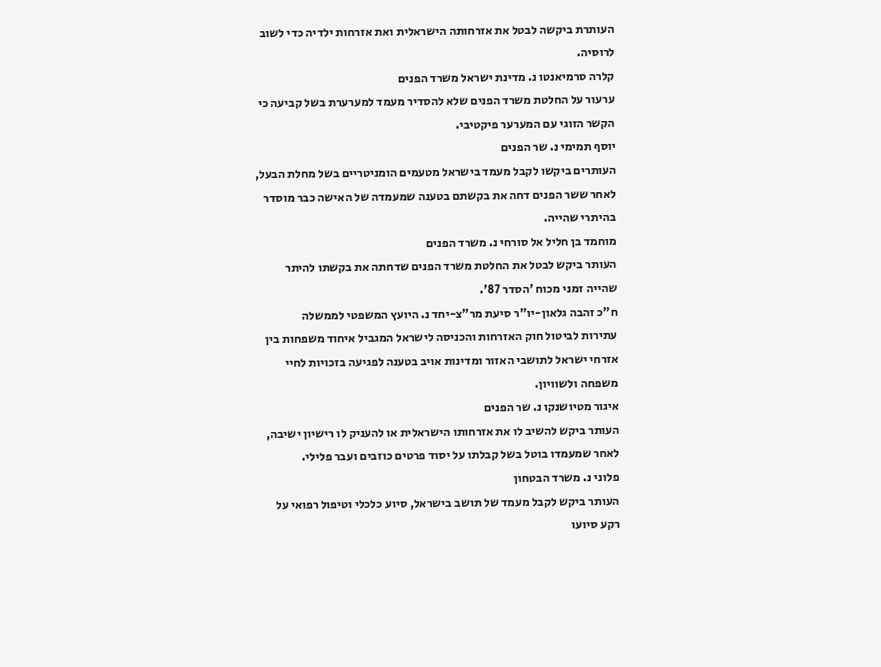העותרת ביקשה לבטל את אזרחותה הישראלית ואת אזרחות ילדיה כדי לשוב לרוסיה.
קלרה סרמיאנטו נ. מדינת ישראל משרד הפנים
ערעור על החלטת משרד הפנים שלא להסדיר מעמד למערערת בשל קביעה כי הקשר הזוגי עם המערער פיקטיבי.
יוסף תמימי נ. שר הפנים
העותרים ביקשו לקבל מעמד בישראל מטעמים הומניטריים בשל מחלת הבעל, לאחר ששר הפנים דחה את בקשתם בטענה שמעמדה של האישה כבר מוסדר בהיתרי שהייה.
מוחמד בן חליל אל סורחי נ. משרד הפנים
העותר ביקש לבטל את החלטת משרד הפנים שדחתה את בקשתו להיתר שהייה זמני מכוח 'הסדר 87'.
ח"כ זהבה גלאון-יו"ר סיעת מר"צ-יחד נ. היועץ המשפטי לממשלה
עתירות לביטול חוק האזרחות והכניסה לישראל המגביל איחוד משפחות בין אזרחי ישראל לתושבי האזור ומדינות אויב בטענה לפגיעה בזכויות לחיי משפחה ולשוויון.
איגור מטיושנקו נ. שר הפנים
העותר ביקש להשיב לו את אזרחותו הישראלית או להעניק לו רישיון ישיבה, לאחר שמעמדו בוטל בשל קבלתו על יסוד פרטים כוזבים ועבר פלילי.
פלוני נ. משרד הבטחון
העותר ביקש לקבל מעמד של תושב בישראל, סיוע כלכלי וטיפול רפואי על רקע סיועו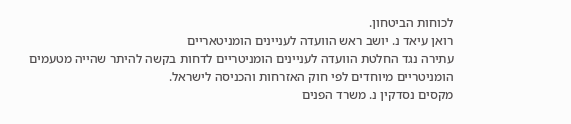לכוחות הביטחון.
רואן עיאד נ. יושב ראש הוועדה לעניינים הומניטאריים
עתירה נגד החלטת הוועדה לעניינים הומניטריים לדחות בקשה להיתר שהייה מטעמים הומניטריים מיוחדים לפי חוק האזרחות והכניסה לישראל.
מקסים נסדקין נ. משרד הפנים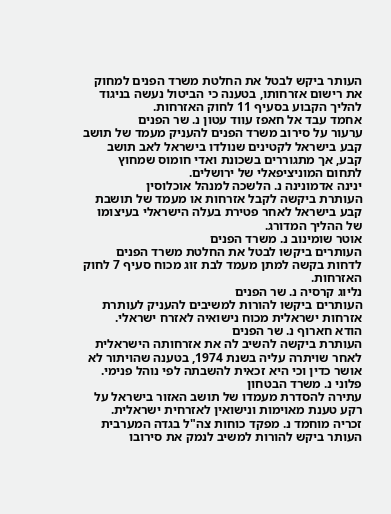העותר ביקש לבטל את החלטת משרד הפנים למחוק את רישום אזרחותו, בטענה כי הביטול נעשה בניגוד להליך הקבוע בסעיף 11 לחוק האזרחות.
אחמד עבד אל חאפז עווד עטון נ. שר הפנים
ערעור על סירוב משרד הפנים להעניק מעמד של תושב קבע בישראל לקטינים שנולדו בישראל לאב תושב קבע, אך מתגוררים בשכונת ואדי חומוס שמחוץ לתחום המוניציפאלי של ירושלים.
ינינה אדמונינה נ. הלשכה למנהל אוכלוסין
העותרת ביקשה לקבל אזרחות או מעמד של תושבת קבע בישראל לאחר פטירת בעלה הישראלי בעיצומו של ההליך המדורג.
אוטר שומינוב נ. משרד הפנים
העותרים ביקשו לבטל את החלטת משרד הפנים לדחות בקשה למתן מעמד לבת זוג מכוח סעיף 7 לחוק האזרחות.
נליוג קרסיה נ. שר הפנים
העותרים ביקשו להורות למשיבים להעניק לעותרת אזרחות ישראלית מכוח נישואיה לאזרח ישראלי.
הודא חארוף נ. שר הפנים
העותרת ביקשה להשיב לה את אזרחותה הישראלית לאחר שויתרה עליה בשנת 1974, בטענה שהויתור לא אושר כדין וכי היא זכאית להשבתה לפי נוהל פנימי.
פלוני נ. משרד הבטחון
עתירה להסדרת מעמדו של תושב האזור בישראל על רקע טענת מאוימות ונישואין לאזרחית ישראלית.
זכריה מוחמד נ. מפקד כוחות צה"ל בגדה המערבית
העותר ביקש להורות למשיב לנמק את סירובו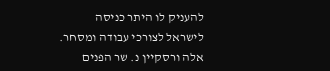להעניק לו היתר כניסה לישראל לצורכי עבודה ומסחר.
אלה ורסקיין נ. שר הפנים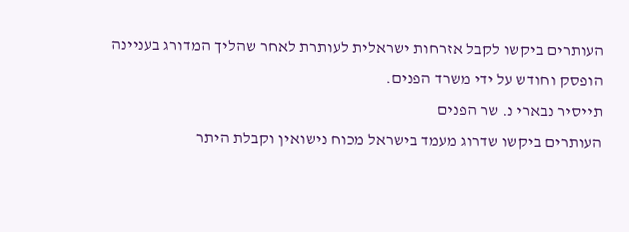העותרים ביקשו לקבל אזרחות ישראלית לעותרת לאחר שהליך המדורג בעניינה הופסק וחודש על ידי משרד הפנים.
תייסיר נבארי נ. שר הפנים
העותרים ביקשו שדרוג מעמד בישראל מכוח נישואין וקבלת היתר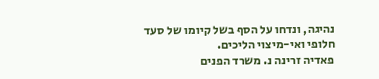נהיגה, ונדחו על הסף בשל קיומו של סעד חלופי ואי-מיצוי הליכים.
פאדיה זרינה נ. משרד הפנים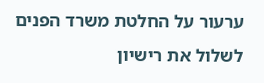ערעור על החלטת משרד הפנים לשלול את רישיון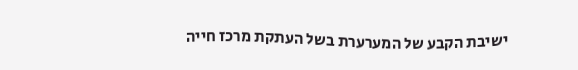ישיבת הקבע של המערערת בשל העתקת מרכז חייה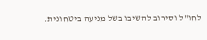לחו"ל וסירוב להשיבו בשל מניעה ביטחונית.